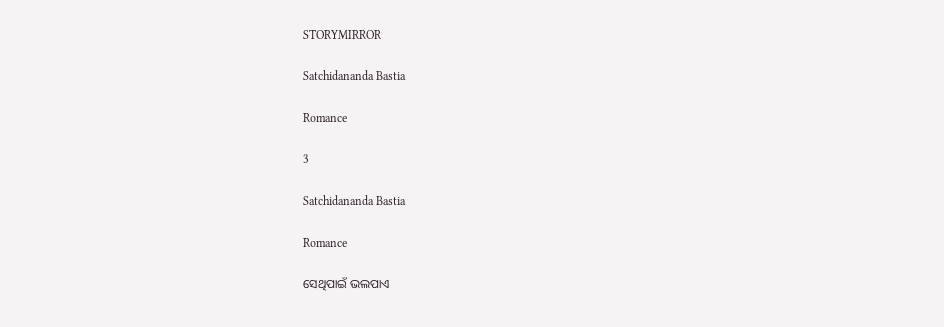STORYMIRROR

Satchidananda Bastia

Romance

3

Satchidananda Bastia

Romance

ସେଥିପାଇଁ ଭଲପାଏ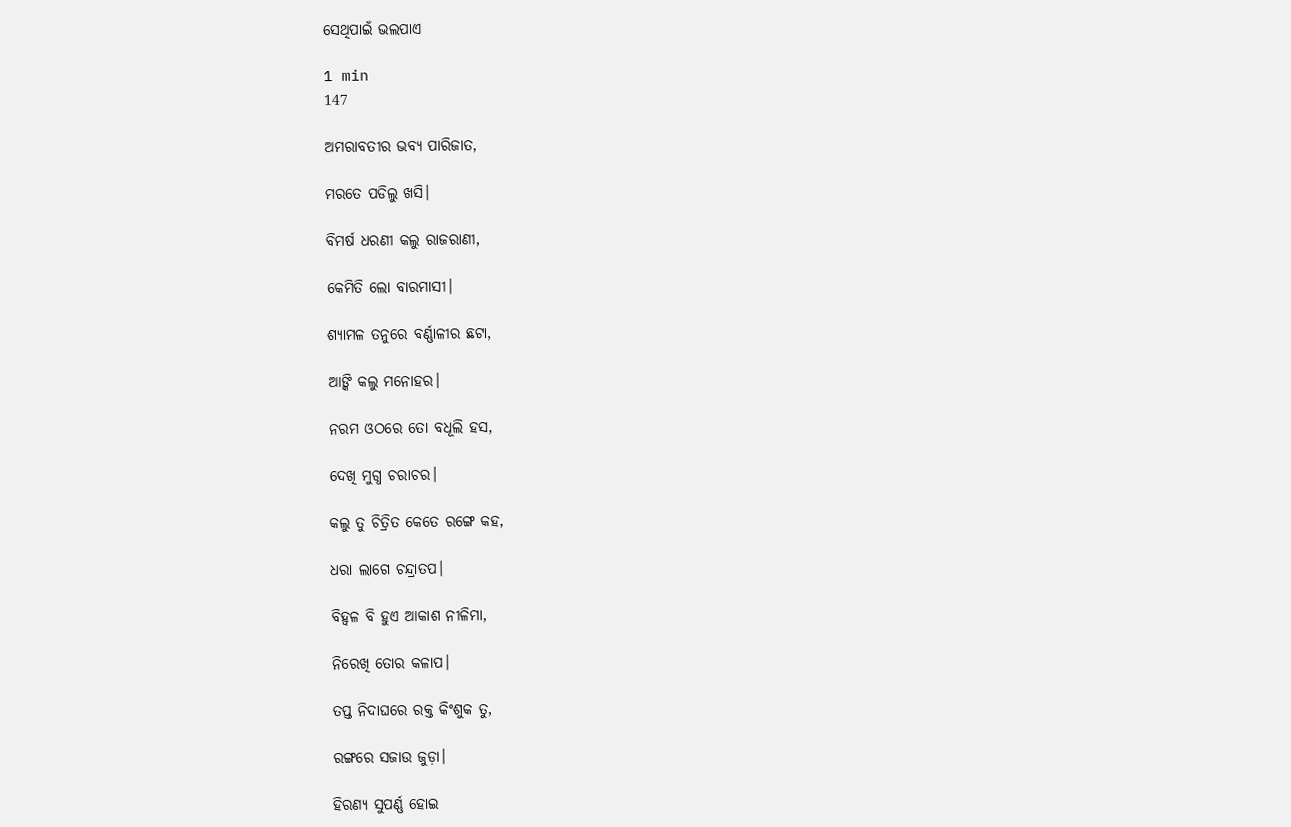ସେଥିପାଇଁ ଭଲପାଏ

1 min
147

ଅମରାବତୀର ଭବ୍ଯ ପାରିଜାତ,

ମରତେ ପଡିଲୁ ଖସି।

ବିମର୍ଷ ଧରଣୀ କଲୁ ରାଜରାଣୀ,

କେମିତି ଲୋ ବାରମାସୀ।

ଶ୍ୟାମଳ ତନୁରେ ବର୍ଣ୍ଣାଳୀର ଛଟା,

ଆଙ୍କି କଲୁ ମନୋହର।

ନରମ ଓଠରେ ତୋ ବଧୂଲି ହସ,

ଦେଖି ମୁଗ୍ଧ ଚରାଚର।

କଲୁ ତୁ ଚିତ୍ରିତ କେତେ ରଙ୍ଗେ କହ,

ଧରା ଲାଗେ ଚନ୍ଦ୍ରାତପ।

ବିହ୍ବଳ ବି ହୁଏ ଆକାଶ ନୀଳିମା,

ନିରେଖି ତୋର କଳାପ।

ତପ୍ତ ନିଦାଘରେ ରକ୍ତ କିଂଶୁକ ତୁ,

ରଙ୍ଗରେ ସଜାଉ ଜୁଡ଼ା।

ହିରଣ୍ୟ ସୁପର୍ଣ୍ଣ ହୋଇ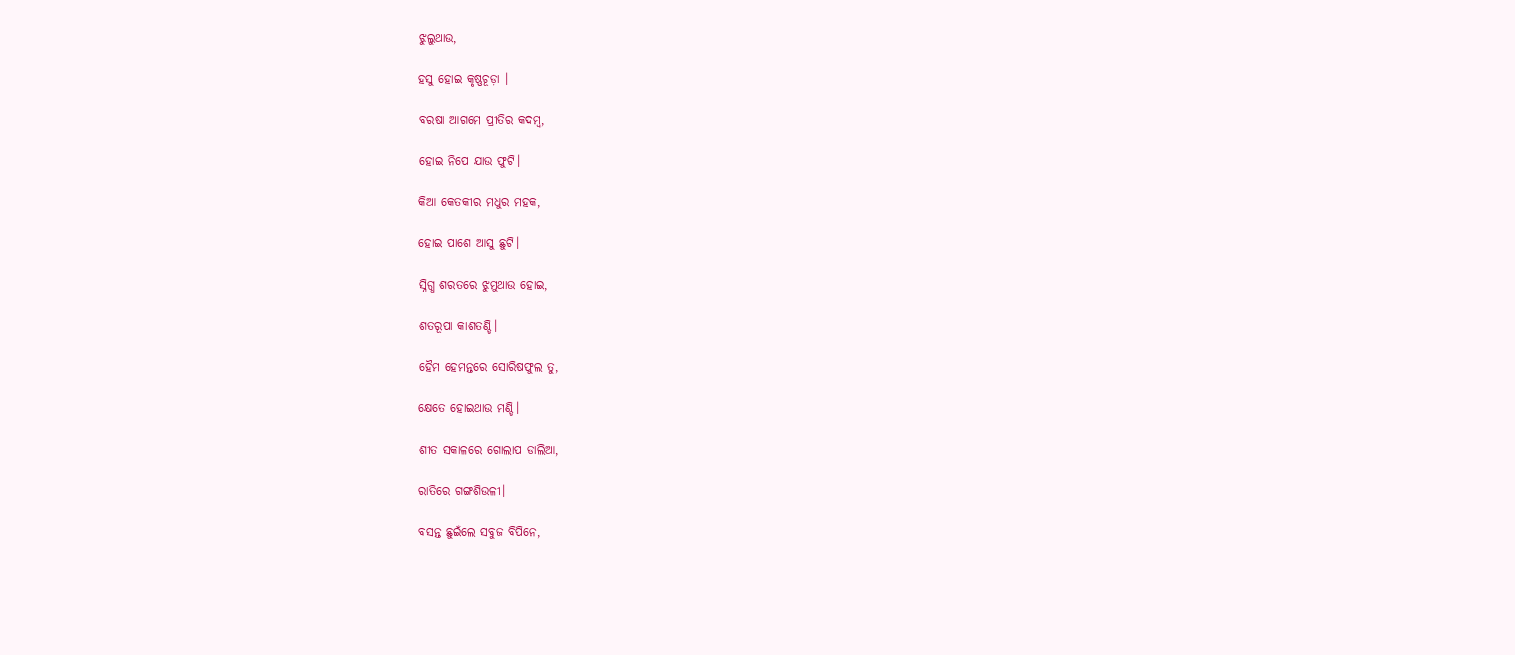ଝୁଲୁଥାଉ,

ହସୁ ହୋଇ କୃଷ୍ଣଚୂଡ଼ା ।

ବରଷା ଆଗମେ ପ୍ରୀତିର କଦମ୍ବ,

ହୋଇ ନିପେ ଯାଉ ଫୁଟି।

କିଆ କେତକୀର ମଧୁର ମହକ,

ହୋଇ ପାଶେ ଆସୁ ଛୁଟି।

ସ୍ନିଗ୍ଧ ଶରତରେ ଝୁମୁଥାଉ ହୋଇ,

ଶତରୂପା କାଶତଣ୍ଡି।

ହୈମ ହେମନ୍ତରେ ସୋରିଷଫୁଲ ତୁ,

କ୍ଷେତେ ହୋଇଥାଉ ମଣ୍ଡି।

ଶୀତ ସକାଳରେ ଗୋଲାପ ଡାଲିଆ,

ରାତିରେ ଗଙ୍ଗଶିଉଳୀ।

ବସନ୍ତ ଛୁଇଁଲେ ସବୁଜ ବିପିନେ,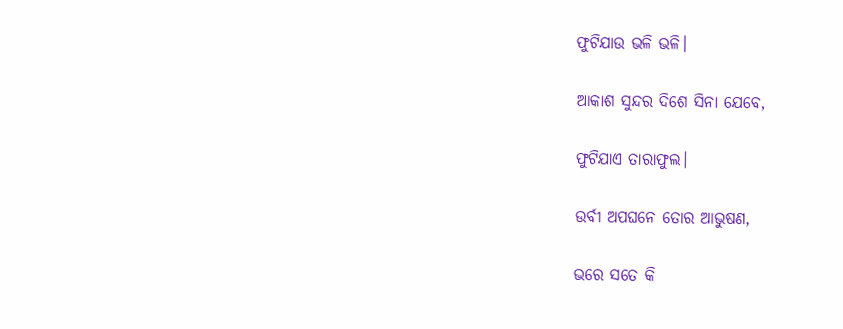ଫୁଟିଯାଉ ଭଳି ଭଳି।

ଆକାଶ ସୁନ୍ଦର ଦିଶେ ସିନା ଯେବେ,

ଫୁଟିଯାଏ ତାରାଫୁଲ।

ଉର୍ବୀ ଅପଘନେ ତୋର ଆଭୁଷଣ,

ଭରେ ସତେ କି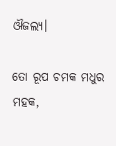ଔଜଲ୍ୟ।

ତୋ ରୂପ ଚମକ ମଧୁର ମହକ,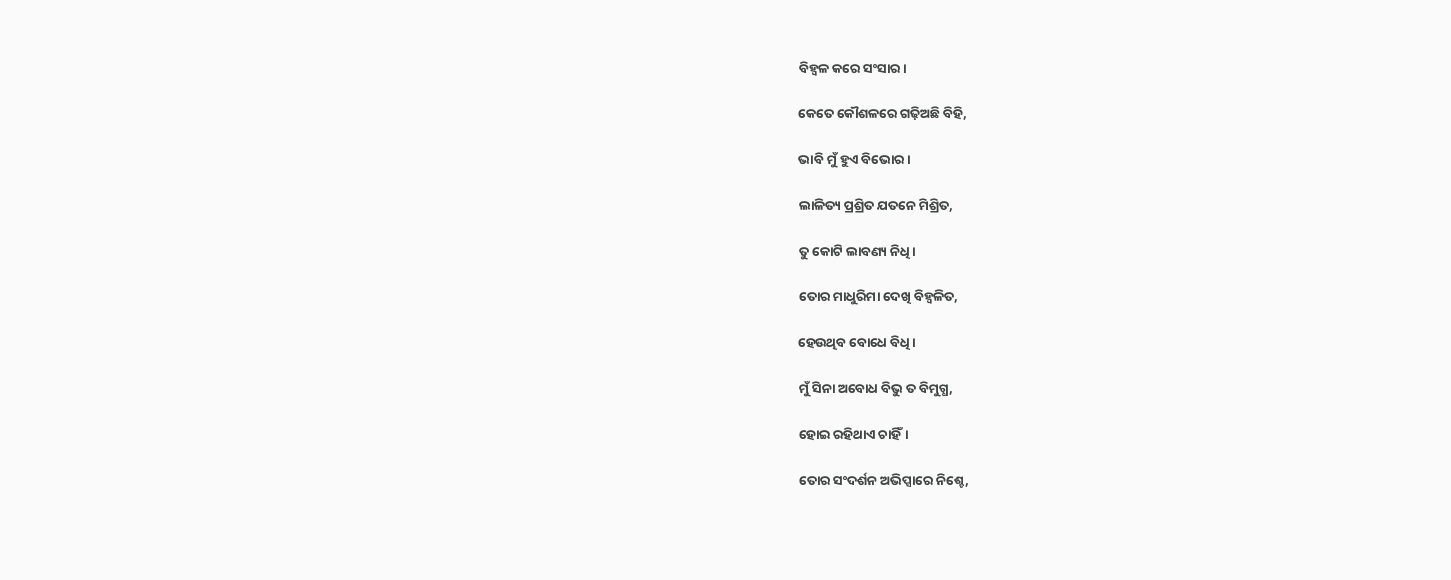ବିହ୍ବଳ କରେ ସଂସାର।

କେତେ କୌଶଳରେ ଗଢ଼ିଅଛି ବିହି,

ଭାବି ମୁଁ ହୁଏ ବିଭୋର।

ଲାଳିତ୍ୟ ପ୍ରଶ୍ରିତ ଯତନେ ମିଶ୍ରିତ,

ତୁ କୋଟି ଲାବଣ୍ୟ ନିଧି।

ତୋର ମାଧୁରିମା ଦେଖି ବିହ୍ବଳିତ,

ହେଉଥିବ ବୋଧେ ବିଧି।

ମୁଁ ସିନା ଅବୋଧ ବିଭୁ ତ ବିମୁଗ୍ଧ,

ହୋଇ ରହିଥାଏ ଚାହିଁ।

ତୋର ସଂଦର୍ଶନ ଅଭିପ୍ସାରେ ନିଶ୍ଚେ,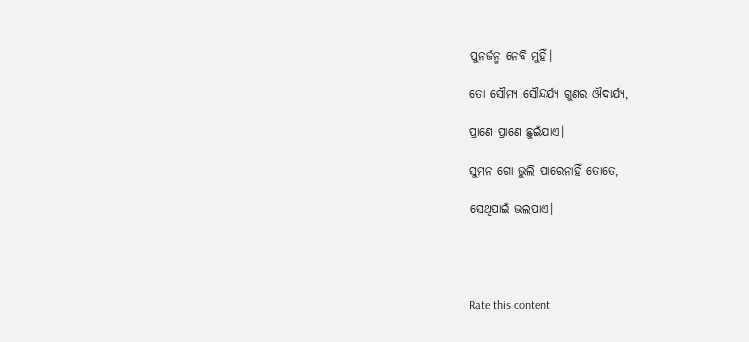ପୁନର୍ଜନ୍ମ ନେବି ମୁହିଁ।

ତୋ ସୌମ୍ୟ ସୌନ୍ଦର୍ଯ୍ଯ ଗୁଣର ଔଦାର୍ଯ୍ୟ,

ପ୍ରାଣେ ପ୍ରାଣେ ଛୁଇଁଯାଏ।

ସୁମନ ଗୋ ଭୁଲି ପାରେନାହିଁ ତୋତେ,

ସେଥିପାଇଁ ଭଲପାଏ।




Rate this content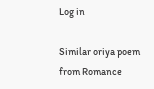Log in

Similar oriya poem from Romance